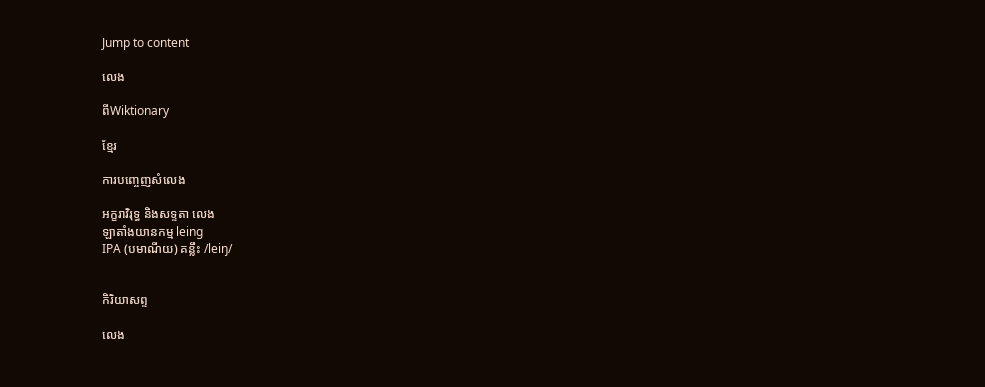Jump to content

លេង

ពីWiktionary

ខ្មែរ

ការបញ្ចេញសំលេង

អក្ខរាវិរុទ្ធ និងសទ្ទតា លេង
ឡាតាំងយានកម្ម leing
IPA (បមាណីយ) គន្លឹះ /leiŋ/


កិរិយាសព្ទ

លេង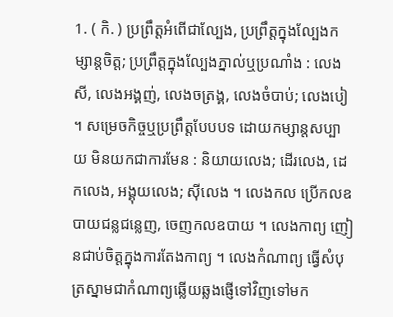1. ( កិ. ) ប្រព្រឹត្តអំពើជាល្បែង, ប្រព្រឹត្តក្នុងល្បែងកម្សាន្តចិត្ត; ប្រព្រឹត្តក្នុងល្បែងភ្នាល់ឬប្រណាំង : លេងសី, លេងអង្គញ់, លេងចត្រង្គ, លេងចំបាប់; លេងបៀ ។ សម្រេចកិច្ចឬប្រព្រឹត្តបែបបទ ដោយកម្សាន្តសប្បាយ មិនយកជាការមែន : និយាយលេង; ដើរលេង, ដេកលេង, អង្គុយលេង; ស៊ីលេង ។ លេងកល ប្រើកលឧបាយជន្លជន្លេញ, ចេញកលឧបាយ ។ លេងកាព្យ ញៀនជាប់ចិត្តក្នុងការតែងកាព្យ ។ លេងកំណាព្យ ធ្វើសំបុត្រស្នាមជាកំណាព្យឆ្លើយឆ្លងផ្ញើទៅវិញទៅមក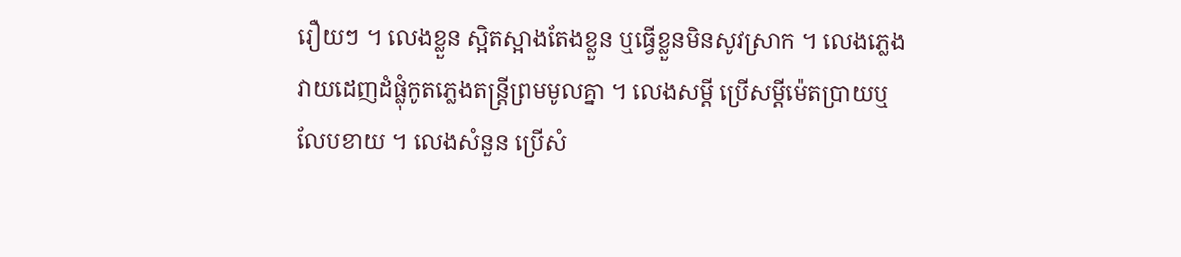រឿយៗ ។ លេងខ្លួន ស្អិតស្អាងតែងខ្លួន ឬធ្វើខ្លួនមិនសូវស្រាក ។ លេងភ្លេង វាយដេញដំផ្លុំកូតភ្លេងតន្រ្តីព្រមមូលគ្នា ។ លេងសម្ដី ប្រើសម្ដីម៉េតប្រាយឬលែបខាយ ។ លេងសំនួន ប្រើសំ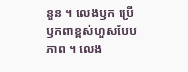នួន ។ លេងឫក ប្រើឫកពាខ្ពស់ហួសបែបភាព ។ លេង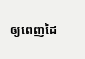ឲ្យពេញដៃ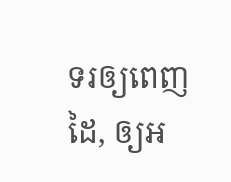ទរឲ្យពេញដៃ, ឲ្យអ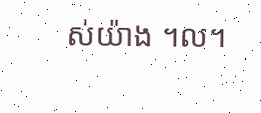ស់យ៉ាង ។ល។